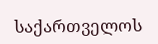საქართველოს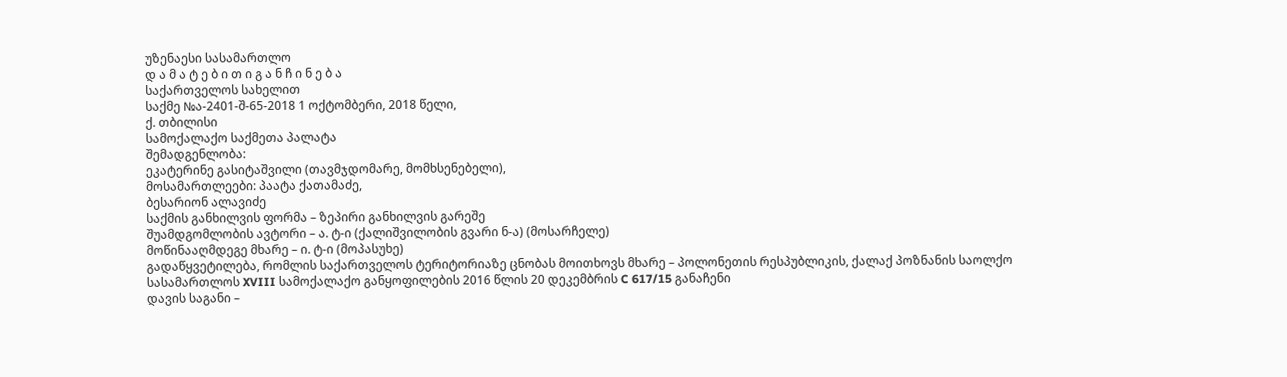უზენაესი სასამართლო
დ ა მ ა ტ ე ბ ი თ ი გ ა ნ ჩ ი ნ ე ბ ა
საქართველოს სახელით
საქმე №ა-2401-შ-65-2018 1 ოქტომბერი, 2018 წელი,
ქ. თბილისი
სამოქალაქო საქმეთა პალატა
შემადგენლობა:
ეკატერინე გასიტაშვილი (თავმჯდომარე, მომხსენებელი),
მოსამართლეები: პაატა ქათამაძე,
ბესარიონ ალავიძე
საქმის განხილვის ფორმა – ზეპირი განხილვის გარეშე
შუამდგომლობის ავტორი – ა. ტ-ი (ქალიშვილობის გვარი ნ-ა) (მოსარჩელე)
მოწინააღმდეგე მხარე – ი. ტ-ი (მოპასუხე)
გადაწყვეტილება, რომლის საქართველოს ტერიტორიაზე ცნობას მოითხოვს მხარე – პოლონეთის რესპუბლიკის, ქალაქ პოზნანის საოლქო სასამართლოს XVIII სამოქალაქო განყოფილების 2016 წლის 20 დეკემბრის C 617/15 განაჩენი
დავის საგანი –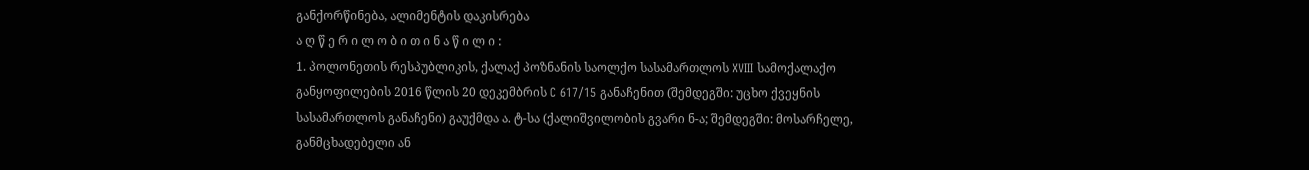განქორწინება, ალიმენტის დაკისრება
ა ღ წ ე რ ი ლ ო ბ ი თ ი ნ ა წ ი ლ ი :
1. პოლონეთის რესპუბლიკის, ქალაქ პოზნანის საოლქო სასამართლოს XVIII სამოქალაქო განყოფილების 2016 წლის 20 დეკემბრის C 617/15 განაჩენით (შემდეგში: უცხო ქვეყნის სასამართლოს განაჩენი) გაუქმდა ა. ტ-სა (ქალიშვილობის გვარი ნ-ა; შემდეგში: მოსარჩელე, განმცხადებელი ან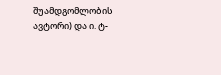შუამდგომლობის ავტორი) და ი. ტ-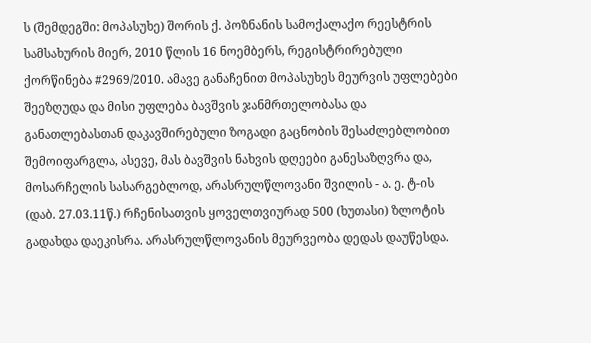ს (შემდეგში: მოპასუხე) შორის ქ. პოზნანის სამოქალაქო რეესტრის სამსახურის მიერ, 2010 წლის 16 ნოემბერს, რეგისტრირებული ქორწინება #2969/2010. ამავე განაჩენით მოპასუხეს მეურვის უფლებები შეეზღუდა და მისი უფლება ბავშვის ჯანმრთელობასა და განათლებასთან დაკავშირებული ზოგადი გაცნობის შესაძლებლობით შემოიფარგლა, ასევე, მას ბავშვის ნახვის დღეები განესაზღვრა და, მოსარჩელის სასარგებლოდ, არასრულწლოვანი შვილის - ა. ე. ტ-ის (დაბ. 27.03.11წ.) რჩენისათვის ყოველთვიურად 500 (ხუთასი) ზლოტის გადახდა დაეკისრა. არასრულწლოვანის მეურვეობა დედას დაუწესდა.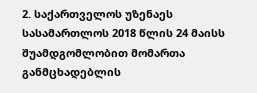2. საქართველოს უზენაეს სასამართლოს 2018 წლის 24 მაისს შუამდგომლობით მომართა განმცხადებლის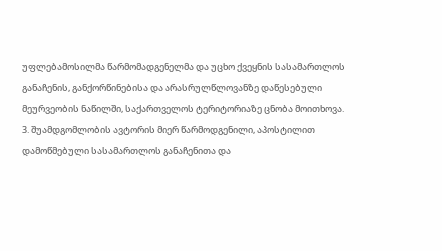უფლებამოსილმა წარმომადგენელმა და უცხო ქვეყნის სასამართლოს განაჩენის, განქორწინებისა და არასრულწლოვანზე დაწესებული მეურვეობის ნაწილში, საქართველოს ტერიტორიაზე ცნობა მოითხოვა.
3. შუამდგომლობის ავტორის მიერ წარმოდგენილი, აპოსტილით დამოწმებული სასამართლოს განაჩენითა და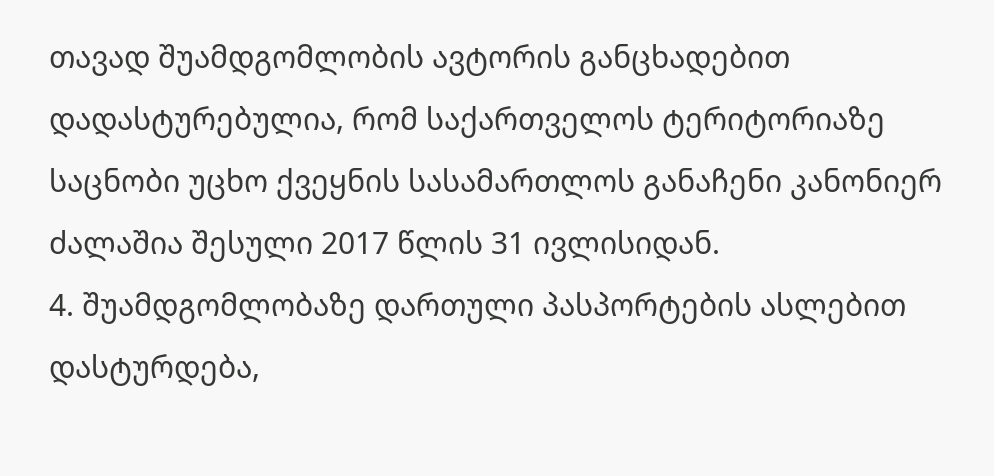თავად შუამდგომლობის ავტორის განცხადებით დადასტურებულია, რომ საქართველოს ტერიტორიაზე საცნობი უცხო ქვეყნის სასამართლოს განაჩენი კანონიერ ძალაშია შესული 2017 წლის 31 ივლისიდან.
4. შუამდგომლობაზე დართული პასპორტების ასლებით დასტურდება,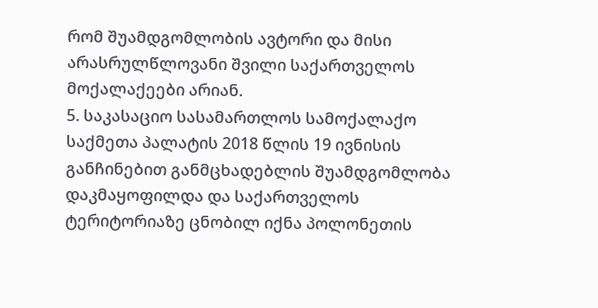რომ შუამდგომლობის ავტორი და მისი არასრულწლოვანი შვილი საქართველოს მოქალაქეები არიან.
5. საკასაციო სასამართლოს სამოქალაქო საქმეთა პალატის 2018 წლის 19 ივნისის განჩინებით განმცხადებლის შუამდგომლობა დაკმაყოფილდა და საქართველოს ტერიტორიაზე ცნობილ იქნა პოლონეთის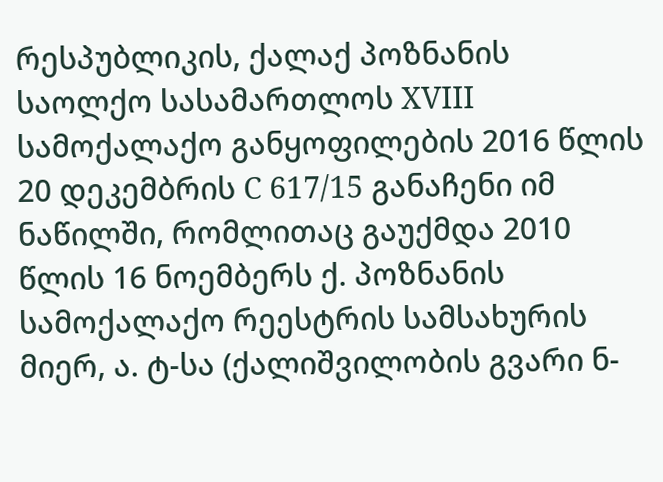რესპუბლიკის, ქალაქ პოზნანის საოლქო სასამართლოს XVIII სამოქალაქო განყოფილების 2016 წლის 20 დეკემბრის C 617/15 განაჩენი იმ ნაწილში, რომლითაც გაუქმდა 2010 წლის 16 ნოემბერს ქ. პოზნანის სამოქალაქო რეესტრის სამსახურის მიერ, ა. ტ-სა (ქალიშვილობის გვარი ნ-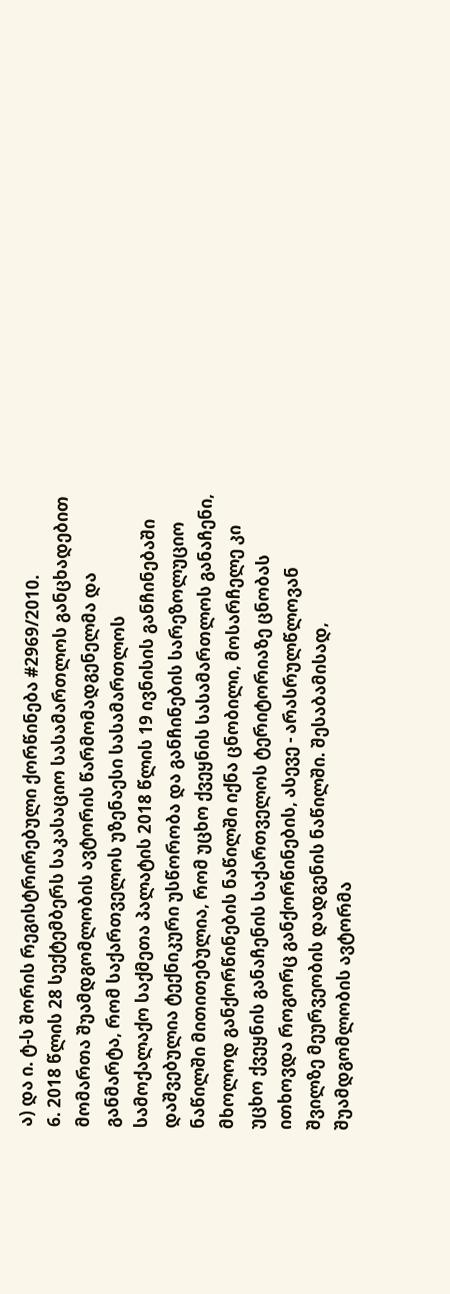ა) და ი. ტ-ს შორის რეგისტრირებული ქორწინება #2969/2010.
6. 2018 წლის 28 სექტემბერს საკასაციო სასამართლოს განცხადებით მომართა შუამდგომლობის ავტორის წარმომადგენელმა და განმარტა, რომ საქართველოს უზენაესი სასამართლოს სამოქალაქო საქმეთა პალატის 2018 წლის 19 ივნისის განჩინებაში დაშვებულია ტექნიკური უსწორობა და განჩინების სარეზოლუციო ნაწილში მითითებულია, რომ უცხო ქვეყნის სასამართლოს განაჩენი, მხოლოდ განქორწინების ნაწილში იქნა ცნობილი, მოსარჩელე კი უცხო ქვეყნის განაჩენის საქართველოს ტერიტორიაზე ცნობას ითხოვდა როგორც განქორწინების, ასევე - არასრულწლოვან შვილზე მეურვეობის დადგენის ნაწილში. შესაბამისად, შუამდგომლობის ავტორმა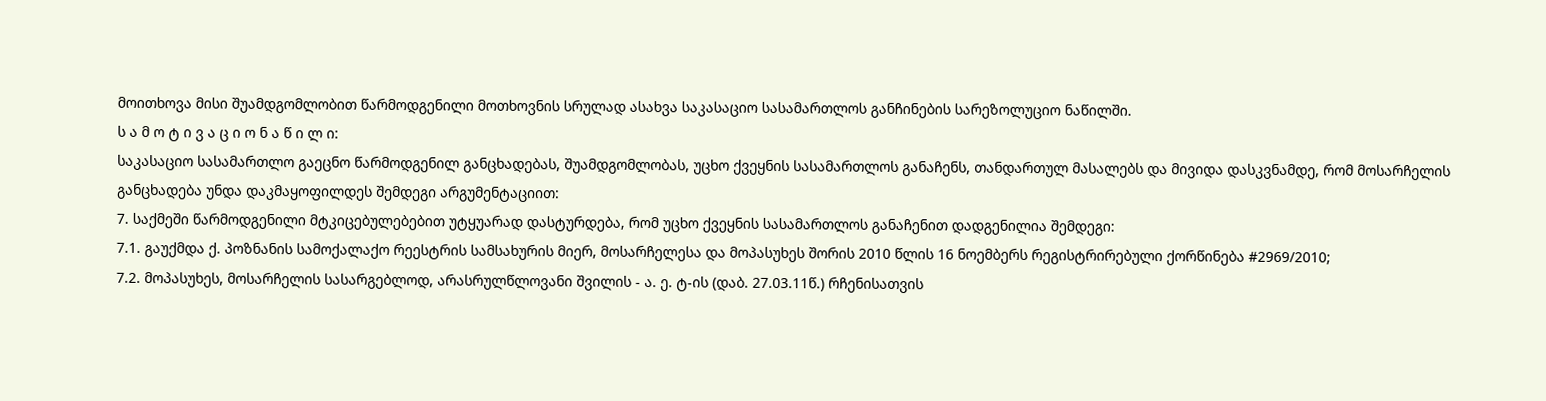მოითხოვა მისი შუამდგომლობით წარმოდგენილი მოთხოვნის სრულად ასახვა საკასაციო სასამართლოს განჩინების სარეზოლუციო ნაწილში.
ს ა მ ო ტ ი ვ ა ც ი ო ნ ა წ ი ლ ი:
საკასაციო სასამართლო გაეცნო წარმოდგენილ განცხადებას, შუამდგომლობას, უცხო ქვეყნის სასამართლოს განაჩენს, თანდართულ მასალებს და მივიდა დასკვნამდე, რომ მოსარჩელის განცხადება უნდა დაკმაყოფილდეს შემდეგი არგუმენტაციით:
7. საქმეში წარმოდგენილი მტკიცებულებებით უტყუარად დასტურდება, რომ უცხო ქვეყნის სასამართლოს განაჩენით დადგენილია შემდეგი:
7.1. გაუქმდა ქ. პოზნანის სამოქალაქო რეესტრის სამსახურის მიერ, მოსარჩელესა და მოპასუხეს შორის 2010 წლის 16 ნოემბერს რეგისტრირებული ქორწინება #2969/2010;
7.2. მოპასუხეს, მოსარჩელის სასარგებლოდ, არასრულწლოვანი შვილის - ა. ე. ტ-ის (დაბ. 27.03.11წ.) რჩენისათვის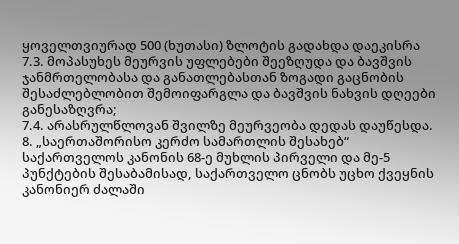ყოველთვიურად 500 (ხუთასი) ზლოტის გადახდა დაეკისრა
7.3. მოპასუხეს მეურვის უფლებები შეეზღუდა და ბავშვის ჯანმრთელობასა და განათლებასთან ზოგადი გაცნობის შესაძლებლობით შემოიფარგლა და ბავშვის ნახვის დღეები განესაზღვრა;
7.4. არასრულწლოვან შვილზე მეურვეობა დედას დაუწესდა.
8. „საერთაშორისო კერძო სამართლის შესახებ“ საქართველოს კანონის 68-ე მუხლის პირველი და მე-5 პუნქტების შესაბამისად, საქართველო ცნობს უცხო ქვეყნის კანონიერ ძალაში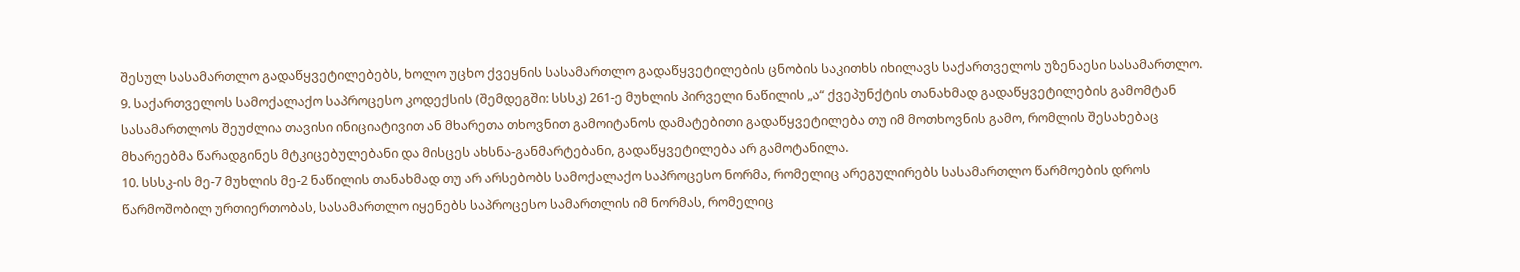შესულ სასამართლო გადაწყვეტილებებს, ხოლო უცხო ქვეყნის სასამართლო გადაწყვეტილების ცნობის საკითხს იხილავს საქართველოს უზენაესი სასამართლო.
9. საქართველოს სამოქალაქო საპროცესო კოდექსის (შემდეგში: სსსკ) 261-ე მუხლის პირველი ნაწილის „ა“ ქვეპუნქტის თანახმად გადაწყვეტილების გამომტან სასამართლოს შეუძლია თავისი ინიციატივით ან მხარეთა თხოვნით გამოიტანოს დამატებითი გადაწყვეტილება თუ იმ მოთხოვნის გამო, რომლის შესახებაც მხარეებმა წარადგინეს მტკიცებულებანი და მისცეს ახსნა-განმარტებანი, გადაწყვეტილება არ გამოტანილა.
10. სსსკ-ის მე-7 მუხლის მე-2 ნაწილის თანახმად თუ არ არსებობს სამოქალაქო საპროცესო ნორმა, რომელიც არეგულირებს სასამართლო წარმოების დროს წარმოშობილ ურთიერთობას, სასამართლო იყენებს საპროცესო სამართლის იმ ნორმას, რომელიც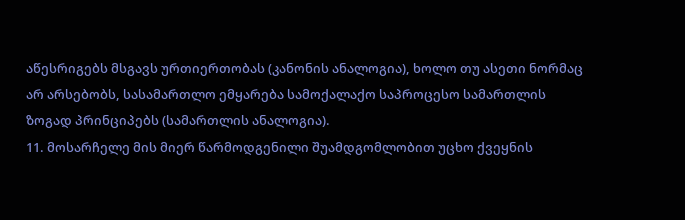აწესრიგებს მსგავს ურთიერთობას (კანონის ანალოგია), ხოლო თუ ასეთი ნორმაც არ არსებობს, სასამართლო ემყარება სამოქალაქო საპროცესო სამართლის ზოგად პრინციპებს (სამართლის ანალოგია).
11. მოსარჩელე მის მიერ წარმოდგენილი შუამდგომლობით უცხო ქვეყნის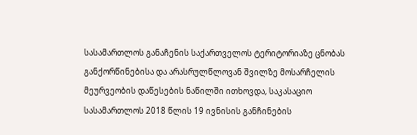სასამართლოს განაჩენის საქართველოს ტერიტორიაზე ცნობას განქორწინებისა და არასრულწლოვან შვილზე მოსარჩელის მეურვეობის დაწესების ნაწილში ითხოვდა, საკასაციო სასამართლოს 2018 წლის 19 ივნისის განჩინების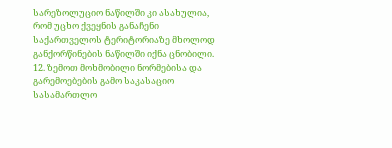სარეზოლუციო ნაწილში კი ასახულია, რომ უცხო ქვეყნის განაჩენი საქართველოს ტერიტორიაზე მხოლოდ განქორწინების ნაწილში იქნა ცნობილი.
12. ზემოთ მოხმობილი ნორმებისა და გარემოებების გამო საკასაციო სასამართლო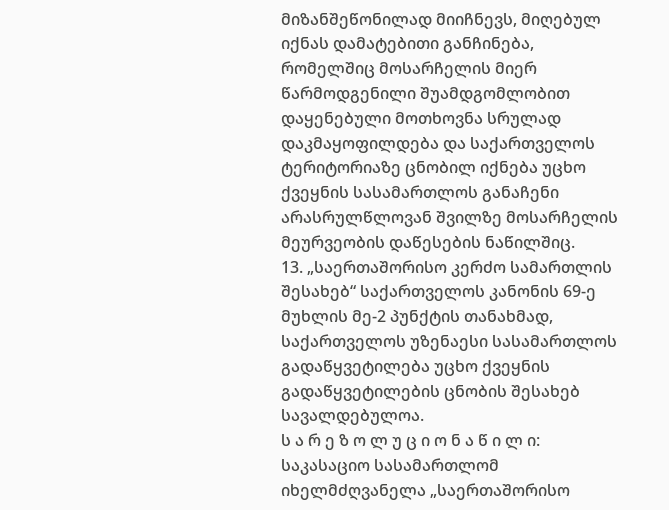მიზანშეწონილად მიიჩნევს, მიღებულ იქნას დამატებითი განჩინება, რომელშიც მოსარჩელის მიერ წარმოდგენილი შუამდგომლობით დაყენებული მოთხოვნა სრულად დაკმაყოფილდება და საქართველოს ტერიტორიაზე ცნობილ იქნება უცხო ქვეყნის სასამართლოს განაჩენი არასრულწლოვან შვილზე მოსარჩელის მეურვეობის დაწესების ნაწილშიც.
13. „საერთაშორისო კერძო სამართლის შესახებ“ საქართველოს კანონის 69-ე მუხლის მე-2 პუნქტის თანახმად, საქართველოს უზენაესი სასამართლოს გადაწყვეტილება უცხო ქვეყნის გადაწყვეტილების ცნობის შესახებ სავალდებულოა.
ს ა რ ე ზ ო ლ უ ც ი ო ნ ა წ ი ლ ი:
საკასაციო სასამართლომ იხელმძღვანელა „საერთაშორისო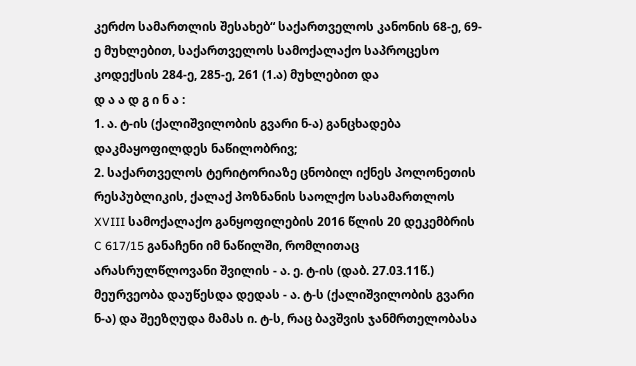კერძო სამართლის შესახებ“ საქართველოს კანონის 68-ე, 69-ე მუხლებით, საქართველოს სამოქალაქო საპროცესო კოდექსის 284-ე, 285-ე, 261 (1.ა) მუხლებით და
დ ა ა დ გ ი ნ ა :
1. ა. ტ-ის (ქალიშვილობის გვარი ნ-ა) განცხადება დაკმაყოფილდეს ნაწილობრივ;
2. საქართველოს ტერიტორიაზე ცნობილ იქნეს პოლონეთის რესპუბლიკის, ქალაქ პოზნანის საოლქო სასამართლოს XVIII სამოქალაქო განყოფილების 2016 წლის 20 დეკემბრის C 617/15 განაჩენი იმ ნაწილში, რომლითაც არასრულწლოვანი შვილის - ა. ე. ტ-ის (დაბ. 27.03.11წ.) მეურვეობა დაუწესდა დედას - ა. ტ-ს (ქალიშვილობის გვარი ნ-ა) და შეეზღუდა მამას ი. ტ-ს, რაც ბავშვის ჯანმრთელობასა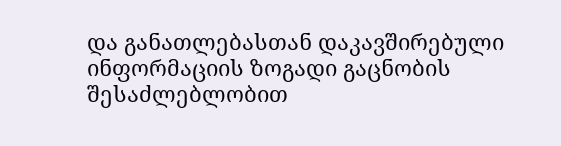და განათლებასთან დაკავშირებული ინფორმაციის ზოგადი გაცნობის შესაძლებლობით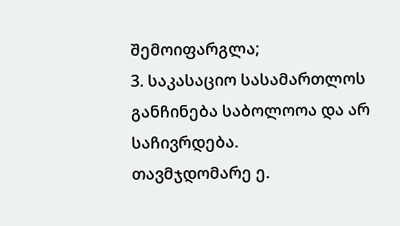შემოიფარგლა;
3. საკასაციო სასამართლოს განჩინება საბოლოოა და არ საჩივრდება.
თავმჯდომარე ე.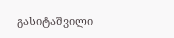გასიტაშვილი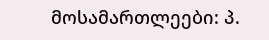მოსამართლეები: პ.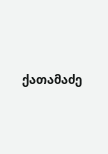ქათამაძე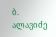ბ. ალავიძე